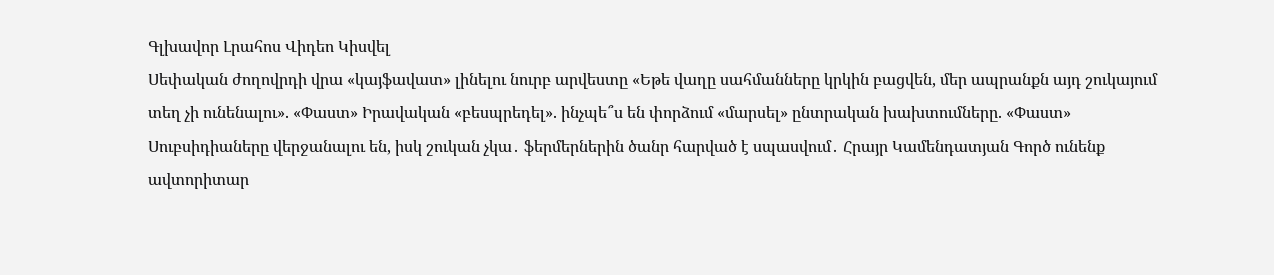Գլխավոր Լրահոս Վիդեո Կիսվել
Սեփական ժողովրդի վրա «կայֆավատ» լինելու նուրբ արվեստը «Եթե վաղը սահմանները կրկին բացվեն, մեր ապրանքն այդ շուկայում տեղ չի ունենալու». «Փաստ» Իրավական «բեսպրեդել». ինչպե՞ս են փորձում «մարսել» ընտրական խախտումները. «Փաստ» Սուբսիդիաները վերջանալու են, իսկ շուկան չկա․ ֆերմերներին ծանր հարված է սպասվում․ Հրայր Կամենդատյան Գործ ունենք ավտորիտար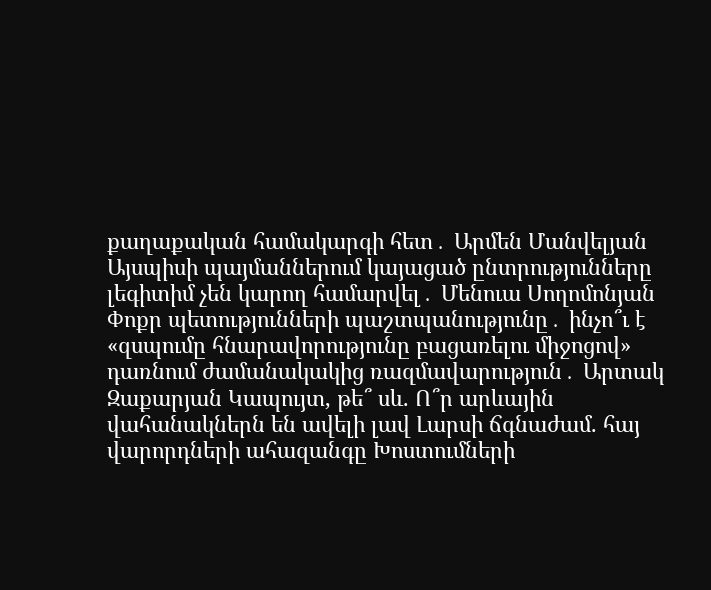քաղաքական համակարգի հետ․ Արմեն Մանվելյան Այսպիսի պայմաններում կայացած ընտրությունները լեգիտիմ չեն կարող համարվել․ Մենուա Սողոմոնյան Փոքր պետությունների պաշտպանությունը․ ինչո՞ւ է «զսպումը հնարավորությունը բացառելու միջոցով» դառնում ժամանակակից ռազմավարություն․ Արտակ Զաքարյան Կապույտ, թե՞ սև. Ո՞ր արևային վահանակներն են ավելի լավ Լարսի ճգնաժամ. հայ վարորդների ահազանգը Խոստումների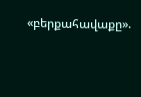«բերքահավաքը».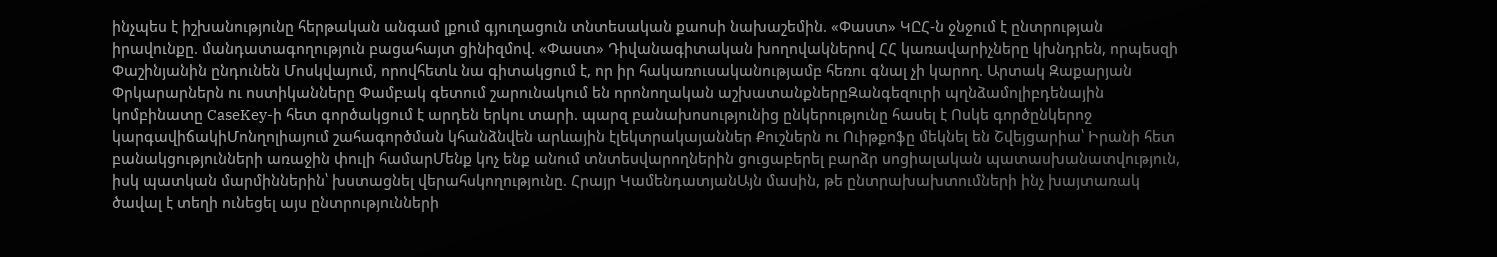ինչպես է իշխանությունը հերթական անգամ լքում գյուղացուն տնտեսական քաոսի նախաշեմին. «Փաստ» ԿԸՀ-ն ջնջում է ընտրության իրավունքը. մանդատագողություն բացահայտ ցինիզմով. «Փաստ» Դիվանագիտական խողովակներով ՀՀ կառավարիչները կխնդրեն, որպեսզի Փաշինյանին ընդունեն Մոսկվայում, որովհետև նա գիտակցում է, որ իր հակառուսականությամբ հեռու գնալ չի կարող. Արտակ Զաքարյան
Փրկարարներն ու ոստիկանները Փամբակ գետում շարունակում են որոնողական աշխատանքներըԶանգեզուրի պղնձամոլիբդենային կոմբինատը CaseKey-ի հետ գործակցում է արդեն երկու տարի. պարզ բանախոսությունից ընկերությունը հասել է Ոսկե գործընկերոջ կարգավիճակիՄոնղոլիայում շահագործման կհանձնվեն արևային էլեկտրակայաններ Քուշներն ու Ուիթքոֆը մեկնել են Շվեյցարիա՝ Իրանի հետ բանակցությունների առաջին փուլի համարՄենք կոչ ենք անում տնտեսվարողներին ցուցաբերել բարձր սոցիալական պատասխանատվություն, իսկ պատկան մարմիններին՝ խստացնել վերահսկողությունը. Հրայր ԿամենդատյանԱյն մասին, թե ընտրախախտումների ինչ խայտառակ ծավալ է տեղի ունեցել այս ընտրությունների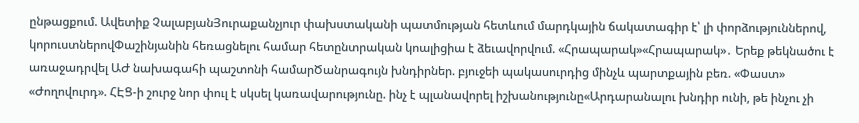ընթացքում. Ավետիք ՉալաբյանՅուրաքանչյուր փախստականի պատմության հետևում մարդկային ճակատագիր է՝ լի փորձություններով, կորուստներովՓաշինյանին հեռացնելու համար հետընտրական կոալիցիա է ձեւավորվում. «Հրապարակ»«Հրապարակ»․ Երեք թեկնածու է առաջադրվել ԱԺ նախագահի պաշտոնի համարԾանրագույն խնդիրներ. բյուջեի պակասուրդից մինչև պարտքային բեռ. «Փաստ» «Ժողովուրդ». ՀԷՑ-ի շուրջ նոր փուլ է սկսել կառավարությունը. ինչ է պլանավորել իշխանությունը«Արդարանալու խնդիր ունի, թե ինչու չի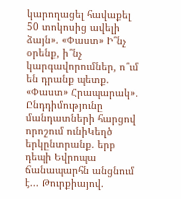կարողացել հավաքել 50 տոկոսից ավելի ձայն». «Փաստ» Ի՞նչ օրենք, ի՞նչ կարգավորումներ, ո՞ւմ են դրանք պետք. «Փաստ» Հրապարակ»․ Ընդդիմությունը մանդատների հարցով որոշում ունիԿեղծ երկընտրանք. երբ դեպի Եվրոպա ճանապարհն անցնում է... Թուրքիայով.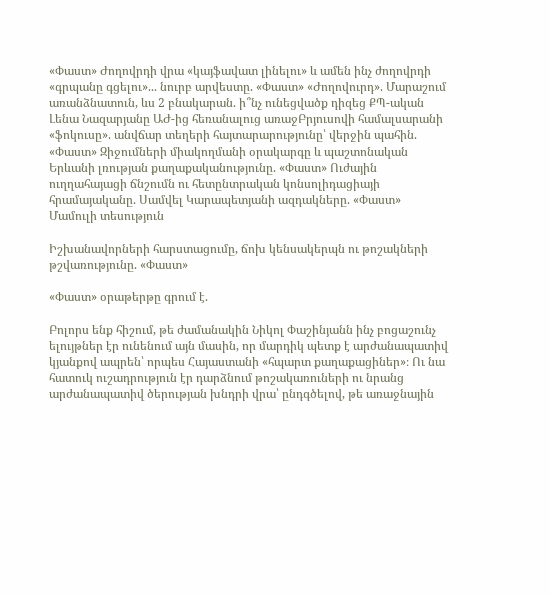«Փաստ» Ժողովրդի վրա «կայֆավատ լինելու» և ամեն ինչ ժողովրդի «գրպանը գցելու»... նուրբ արվեստը. «Փաստ» «Ժողովուրդ». Մարաշում առանձնատուն, ևս 2 բնակարան. ի՞նչ ունեցվածք դիզեց ՔՊ-ական Լենա Նազարյանը ԱԺ-ից հեռանալուց առաջԲրյուսովի համալսարանի «ֆոկուսը». անվճար տեղերի հայտարարությունը՝ վերջին պահին. «Փաստ» Զիջումների միակողմանի օրակարգը և պաշտոնական Երևանի լռության քաղաքականությունը. «Փաստ» Ուժային ուղղահայացի ճնշումն ու հետընտրական կոնսոլիդացիայի հրամայականը. Սամվել Կարապետյանի ազդակները. «Փաստ»
Մամուլի տեսություն

Իշխանավորների հարստացումը, ճոխ կենսակերպն ու թոշակների թշվառությունը. «Փաստ»

«Փաստ» օրաթերթը գրում է.

Բոլորս ենք հիշում, թե ժամանակին Նիկոլ Փաշինյանն ինչ բոցաշունչ ելույթներ էր ունենում այն մասին, որ մարդիկ պետք է արժանապատիվ կյանքով ապրեն՝ որպես Հայաստանի «հպարտ քաղաքացիներ»։ Ու նա հատուկ ուշադրություն էր դարձնում թոշակառուների ու նրանց արժանապատիվ ծերության խնդրի վրա՝ ընդգծելով, թե առաջնային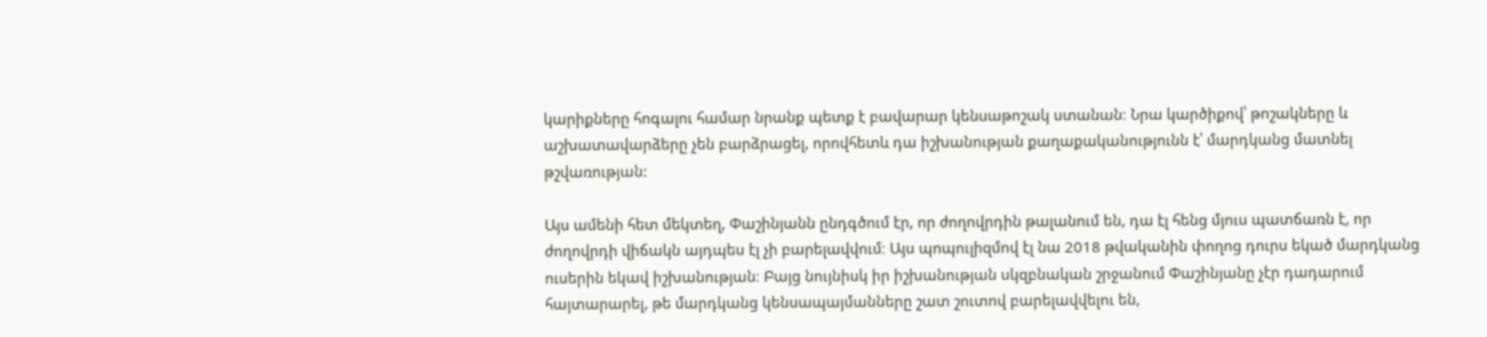կարիքները հոգալու համար նրանք պետք է բավարար կենսաթոշակ ստանան։ Նրա կարծիքով՝ թոշակները և աշխատավարձերը չեն բարձրացել, որովհետև դա իշխանության քաղաքականությունն է՝ մարդկանց մատնել թշվառության:

Այս ամենի հետ մեկտեղ, Փաշինյանն ընդգծում էր, որ ժողովրդին թալանում են, դա էլ հենց մյուս պատճառն է, որ ժողովրդի վիճակն այդպես էլ չի բարելավվում։ Այս պոպուլիզմով էլ նա 2018 թվականին փողոց դուրս եկած մարդկանց ուսերին եկավ իշխանության։ Բայց նույնիսկ իր իշխանության սկզբնական շրջանում Փաշինյանը չէր դադարում հայտարարել, թե մարդկանց կենսապայմանները շատ շուտով բարելավվելու են,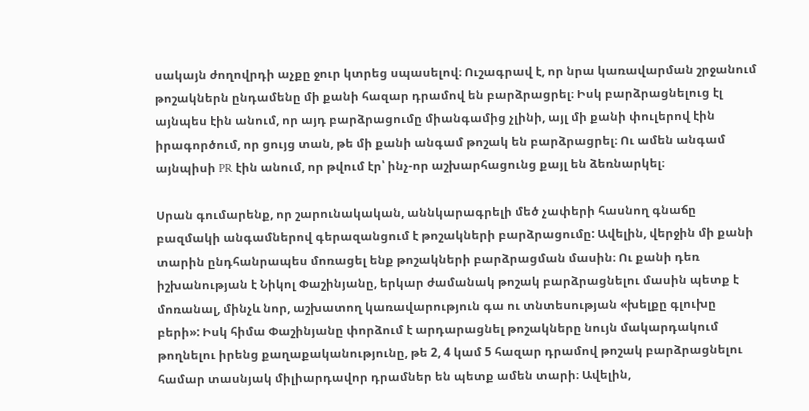սակայն ժողովրդի աչքը ջուր կտրեց սպասելով։ Ուշագրավ է, որ նրա կառավարման շրջանում թոշակներն ընդամենը մի քանի հազար դրամով են բարձրացրել։ Իսկ բարձրացնելուց էլ այնպես էին անում, որ այդ բարձրացումը միանգամից չլինի, այլ մի քանի փուլերով էին իրագործում, որ ցույց տան, թե մի քանի անգամ թոշակ են բարձրացրել։ Ու ամեն անգամ այնպիսի PR էին անում, որ թվում էր՝ ինչ-որ աշխարհացունց քայլ են ձեռնարկել։

Սրան գումարենք, որ շարունակական, աննկարագրելի մեծ չափերի հասնող գնաճը բազմակի անգամներով գերազանցում է թոշակների բարձրացումը: Ավելին, վերջին մի քանի տարին ընդհանրապես մոռացել ենք թոշակների բարձրացման մասին։ Ու քանի դեռ իշխանության է Նիկոլ Փաշինյանը, երկար ժամանակ թոշակ բարձրացնելու մասին պետք է մոռանալ, մինչև նոր, աշխատող կառավարություն գա ու տնտեսության «խելքը գլուխը բերի»: Իսկ հիմա Փաշինյանը փորձում է արդարացնել թոշակները նույն մակարդակում թողնելու իրենց քաղաքականությունը, թե 2, 4 կամ 5 հազար դրամով թոշակ բարձրացնելու համար տասնյակ միլիարդավոր դրամներ են պետք ամեն տարի։ Ավելին,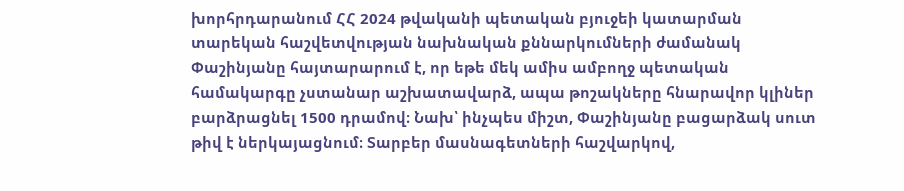խորհրդարանում ՀՀ 2024 թվականի պետական բյուջեի կատարման տարեկան հաշվետվության նախնական քննարկումների ժամանակ Փաշինյանը հայտարարում է, որ եթե մեկ ամիս ամբողջ պետական համակարգը չստանար աշխատավարձ, ապա թոշակները հնարավոր կլիներ բարձրացնել 1500 դրամով։ Նախ՝ ինչպես միշտ, Փաշինյանը բացարձակ սուտ թիվ է ներկայացնում։ Տարբեր մասնագետների հաշվարկով,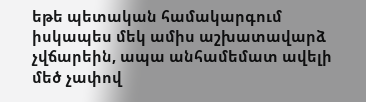եթե պետական համակարգում իսկապես մեկ ամիս աշխատավարձ չվճարեին, ապա անհամեմատ ավելի մեծ չափով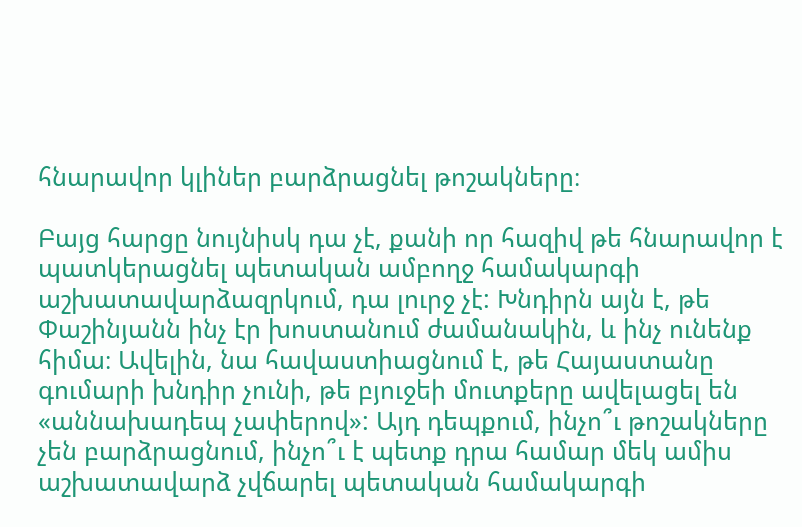հնարավոր կլիներ բարձրացնել թոշակները։

Բայց հարցը նույնիսկ դա չէ, քանի որ հազիվ թե հնարավոր է պատկերացնել պետական ամբողջ համակարգի աշխատավարձազրկում, դա լուրջ չէ: Խնդիրն այն է, թե Փաշինյանն ինչ էր խոստանում ժամանակին, և ինչ ունենք հիմա։ Ավելին, նա հավաստիացնում է, թե Հայաստանը գումարի խնդիր չունի, թե բյուջեի մուտքերը ավելացել են «աննախադեպ չափերով»: Այդ դեպքում, ինչո՞ւ թոշակները չեն բարձրացնում, ինչո՞ւ է պետք դրա համար մեկ ամիս աշխատավարձ չվճարել պետական համակարգի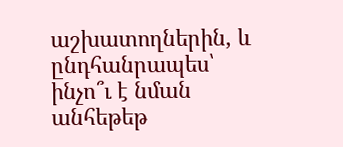աշխատողներին, և ընդհանրապես՝ ինչո՞ւ է նման անհեթեթ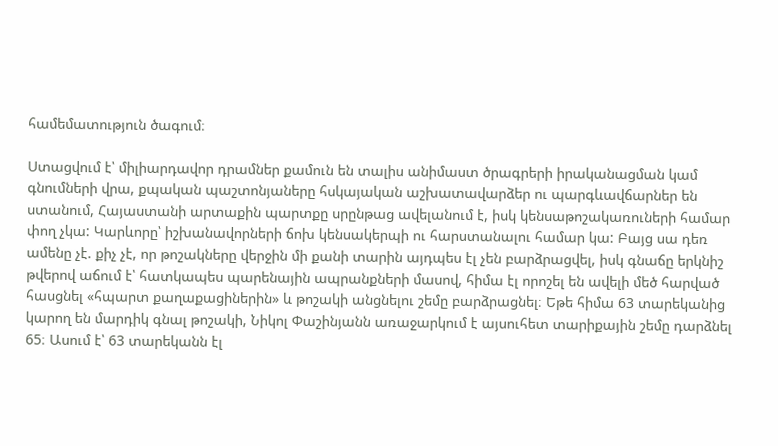համեմատություն ծագում։

Ստացվում է՝ միլիարդավոր դրամներ քամուն են տալիս անիմաստ ծրագրերի իրականացման կամ գնումների վրա, քպական պաշտոնյաները հսկայական աշխատավարձեր ու պարգևավճարներ են ստանում, Հայաստանի արտաքին պարտքը սրընթաց ավելանում է, իսկ կենսաթոշակառուների համար փող չկա: Կարևորը՝ իշխանավորների ճոխ կենսակերպի ու հարստանալու համար կա: Բայց սա դեռ ամենը չէ. քիչ չէ, որ թոշակները վերջին մի քանի տարին այդպես էլ չեն բարձրացվել, իսկ գնաճը երկնիշ թվերով աճում է՝ հատկապես պարենային ապրանքների մասով, հիմա էլ որոշել են ավելի մեծ հարված հասցնել «հպարտ քաղաքացիներին» և թոշակի անցնելու շեմը բարձրացնել։ Եթե հիմա 63 տարեկանից կարող են մարդիկ գնալ թոշակի, Նիկոլ Փաշինյանն առաջարկում է այսուհետ տարիքային շեմը դարձնել 65։ Ասում է՝ 63 տարեկանն էլ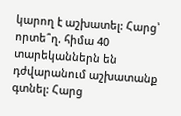կարող է աշխատել: Հարց՝ որտե՞ղ. հիմա 40 տարեկաններն են դժվարանում աշխատանք գտնել: Հարց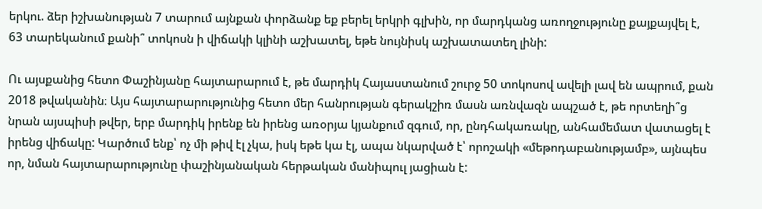երկու. ձեր իշխանության 7 տարում այնքան փորձանք եք բերել երկրի գլխին, որ մարդկանց առողջությունը քայքայվել է, 63 տարեկանում քանի՞ տոկոսն ի վիճակի կլինի աշխատել, եթե նույնիսկ աշխատատեղ լինի:

Ու այսքանից հետո Փաշինյանը հայտարարում է, թե մարդիկ Հայաստանում շուրջ 50 տոկոսով ավելի լավ են ապրում, քան 2018 թվականին։ Այս հայտարարությունից հետո մեր հանրության գերակշիռ մասն առնվազն ապշած է, թե որտեղի՞ց նրան այսպիսի թվեր, երբ մարդիկ իրենք են իրենց առօրյա կյանքում զգում, որ, ընդհակառակը, անհամեմատ վատացել է իրենց վիճակը: Կարծում ենք՝ ոչ մի թիվ էլ չկա, իսկ եթե կա էլ, ապա նկարված է՝ որոշակի «մեթոդաբանությամբ», այնպես որ, նման հայտարարությունը փաշինյանական հերթական մանիպուլ յացիան է: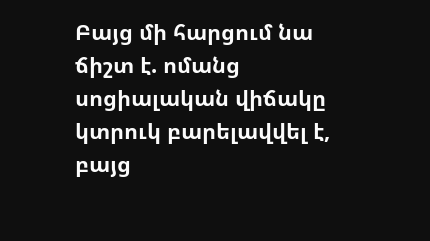Բայց մի հարցում նա ճիշտ է. ոմանց սոցիալական վիճակը կտրուկ բարելավվել է, բայց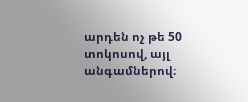արդեն ոչ թե 50 տոկոսով, այլ անգամներով։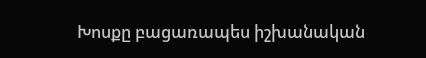Խոսքը բացառապես իշխանական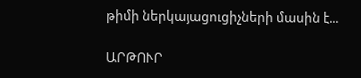թիմի ներկայացուցիչների մասին է...

ԱՐԹՈՒՐ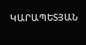ԿԱՐԱՊԵՏՅԱՆ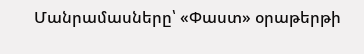Մանրամասները՝ «Փաստ» օրաթերթի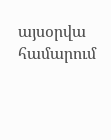այսօրվա համարում